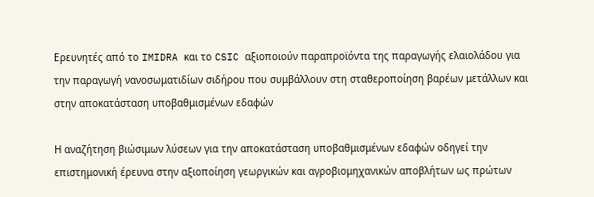Ερευνητές από το IMIDRA και το CSIC αξιοποιούν παραπροϊόντα της παραγωγής ελαιολάδου για την παραγωγή νανοσωματιδίων σιδήρου που συμβάλλουν στη σταθεροποίηση βαρέων μετάλλων και στην αποκατάσταση υποβαθμισμένων εδαφών

Η αναζήτηση βιώσιμων λύσεων για την αποκατάσταση υποβαθμισμένων εδαφών οδηγεί την επιστημονική έρευνα στην αξιοποίηση γεωργικών και αγροβιομηχανικών αποβλήτων ως πρώτων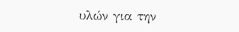υλών για την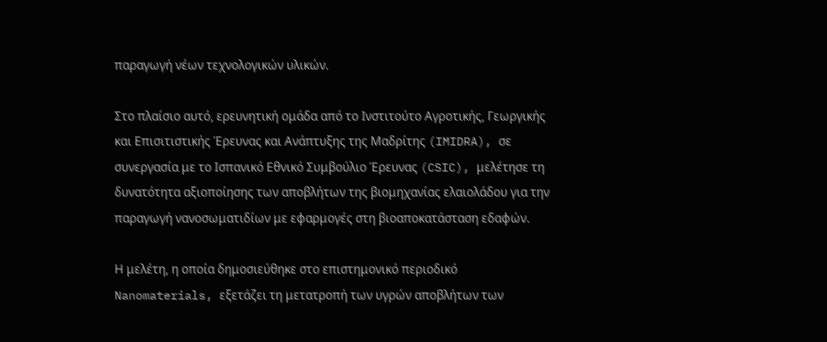παραγωγή νέων τεχνολογικών υλικών.

Στο πλαίσιο αυτό, ερευνητική ομάδα από το Ινστιτούτο Αγροτικής, Γεωργικής και Επισιτιστικής Έρευνας και Ανάπτυξης της Μαδρίτης (IMIDRA), σε συνεργασία με το Ισπανικό Εθνικό Συμβούλιο Έρευνας (CSIC), μελέτησε τη δυνατότητα αξιοποίησης των αποβλήτων της βιομηχανίας ελαιολάδου για την παραγωγή νανοσωματιδίων με εφαρμογές στη βιοαποκατάσταση εδαφών.

Η μελέτη, η οποία δημοσιεύθηκε στο επιστημονικό περιοδικό Nanomaterials, εξετάζει τη μετατροπή των υγρών αποβλήτων των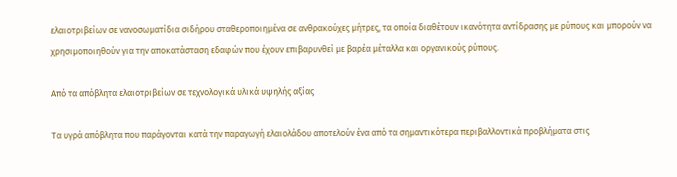ελαιοτριβείων σε νανοσωματίδια σιδήρου σταθεροποιημένα σε ανθρακούχες μήτρες, τα οποία διαθέτουν ικανότητα αντίδρασης με ρύπους και μπορούν να χρησιμοποιηθούν για την αποκατάσταση εδαφών που έχουν επιβαρυνθεί με βαρέα μέταλλα και οργανικούς ρύπους.

Από τα απόβλητα ελαιοτριβείων σε τεχνολογικά υλικά υψηλής αξίας

Τα υγρά απόβλητα που παράγονται κατά την παραγωγή ελαιολάδου αποτελούν ένα από τα σημαντικότερα περιβαλλοντικά προβλήματα στις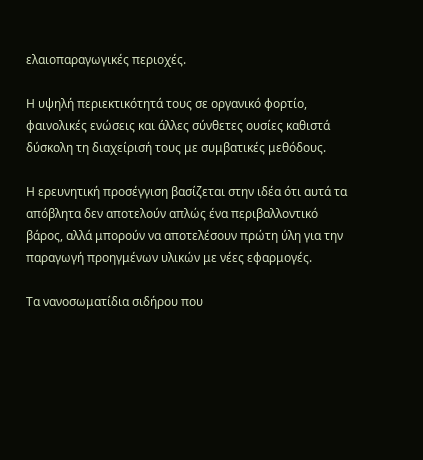ελαιοπαραγωγικές περιοχές.

Η υψηλή περιεκτικότητά τους σε οργανικό φορτίο, φαινολικές ενώσεις και άλλες σύνθετες ουσίες καθιστά δύσκολη τη διαχείρισή τους με συμβατικές μεθόδους.

Η ερευνητική προσέγγιση βασίζεται στην ιδέα ότι αυτά τα απόβλητα δεν αποτελούν απλώς ένα περιβαλλοντικό βάρος, αλλά μπορούν να αποτελέσουν πρώτη ύλη για την παραγωγή προηγμένων υλικών με νέες εφαρμογές.

Τα νανοσωματίδια σιδήρου που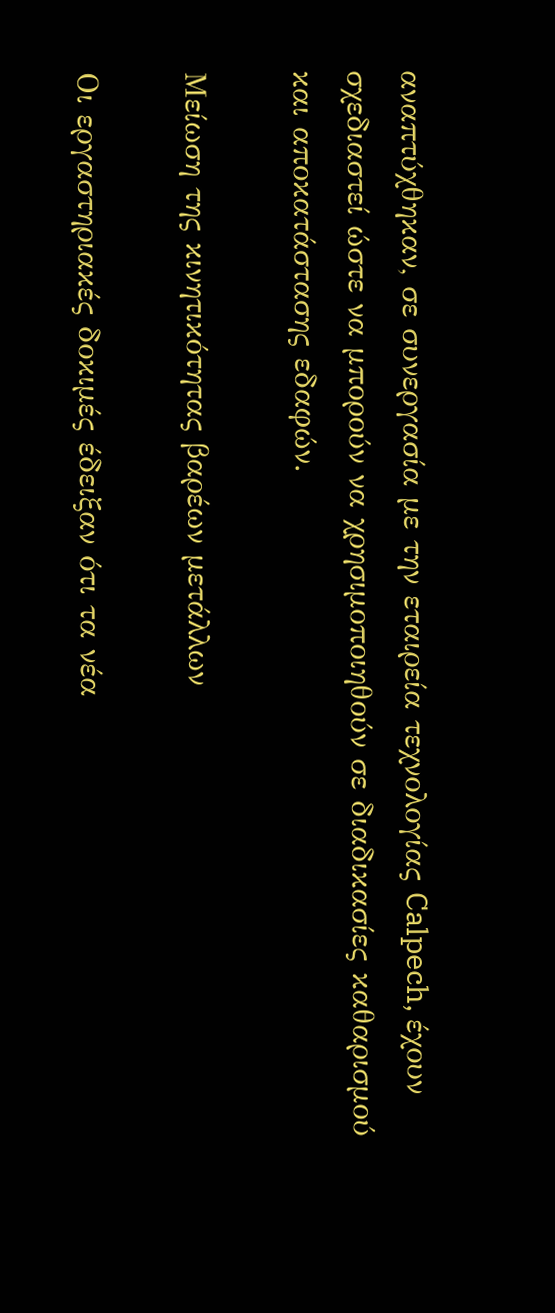αναπτύχθηκαν, σε συνεργασία με την εταιρεία τεχνολογίας Calpech, έχουν σχεδιαστεί ώστε να μπορούν να χρησιμοποιηθούν σε διαδικασίες καθαρισμού και αποκατάστασης εδαφών.

Μείωση της κινητικότητας βαρέων μετάλλων

Οι εργαστηριακές δοκιμές έδειξαν ότι τα νέα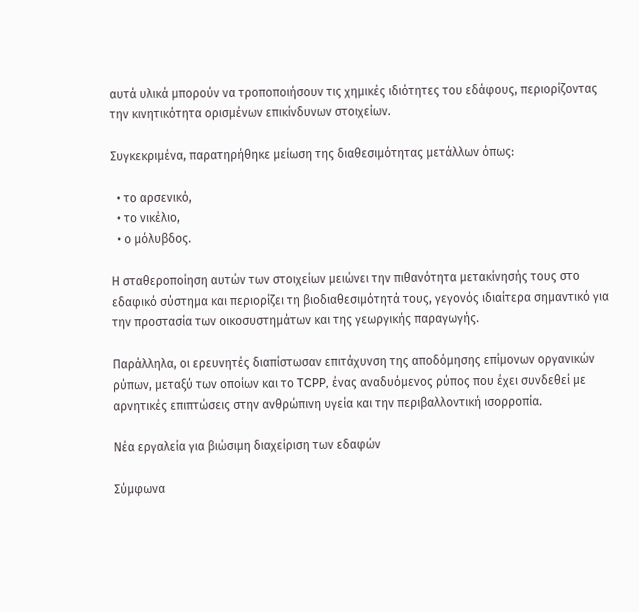αυτά υλικά μπορούν να τροποποιήσουν τις χημικές ιδιότητες του εδάφους, περιορίζοντας την κινητικότητα ορισμένων επικίνδυνων στοιχείων.

Συγκεκριμένα, παρατηρήθηκε μείωση της διαθεσιμότητας μετάλλων όπως:

  • το αρσενικό,
  • το νικέλιο,
  • ο μόλυβδος.

Η σταθεροποίηση αυτών των στοιχείων μειώνει την πιθανότητα μετακίνησής τους στο εδαφικό σύστημα και περιορίζει τη βιοδιαθεσιμότητά τους, γεγονός ιδιαίτερα σημαντικό για την προστασία των οικοσυστημάτων και της γεωργικής παραγωγής.

Παράλληλα, οι ερευνητές διαπίστωσαν επιτάχυνση της αποδόμησης επίμονων οργανικών ρύπων, μεταξύ των οποίων και το TCPP, ένας αναδυόμενος ρύπος που έχει συνδεθεί με αρνητικές επιπτώσεις στην ανθρώπινη υγεία και την περιβαλλοντική ισορροπία.

Νέα εργαλεία για βιώσιμη διαχείριση των εδαφών

Σύμφωνα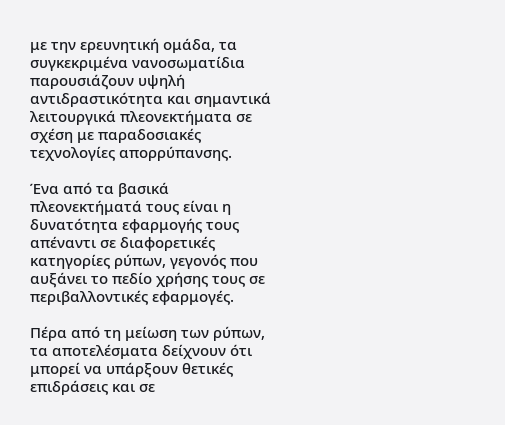με την ερευνητική ομάδα, τα συγκεκριμένα νανοσωματίδια παρουσιάζουν υψηλή αντιδραστικότητα και σημαντικά λειτουργικά πλεονεκτήματα σε σχέση με παραδοσιακές τεχνολογίες απορρύπανσης.

Ένα από τα βασικά πλεονεκτήματά τους είναι η δυνατότητα εφαρμογής τους απέναντι σε διαφορετικές κατηγορίες ρύπων, γεγονός που αυξάνει το πεδίο χρήσης τους σε περιβαλλοντικές εφαρμογές.

Πέρα από τη μείωση των ρύπων, τα αποτελέσματα δείχνουν ότι μπορεί να υπάρξουν θετικές επιδράσεις και σε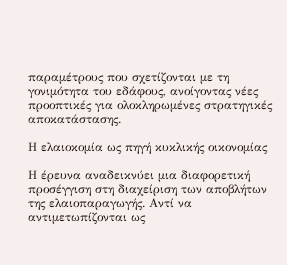παραμέτρους που σχετίζονται με τη γονιμότητα του εδάφους, ανοίγοντας νέες προοπτικές για ολοκληρωμένες στρατηγικές αποκατάστασης.

Η ελαιοκομία ως πηγή κυκλικής οικονομίας

Η έρευνα αναδεικνύει μια διαφορετική προσέγγιση στη διαχείριση των αποβλήτων της ελαιοπαραγωγής. Αντί να αντιμετωπίζονται ως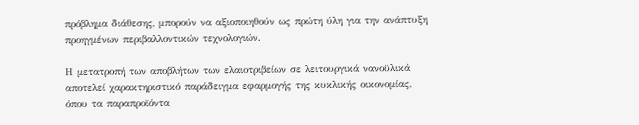πρόβλημα διάθεσης, μπορούν να αξιοποιηθούν ως πρώτη ύλη για την ανάπτυξη προηγμένων περιβαλλοντικών τεχνολογιών.

Η μετατροπή των αποβλήτων των ελαιοτριβείων σε λειτουργικά νανοϋλικά αποτελεί χαρακτηριστικό παράδειγμα εφαρμογής της κυκλικής οικονομίας, όπου τα παραπροϊόντα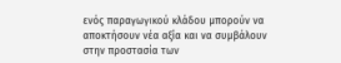ενός παραγωγικού κλάδου μπορούν να αποκτήσουν νέα αξία και να συμβάλουν στην προστασία των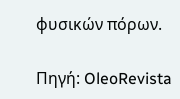φυσικών πόρων.

Πηγή: OleoRevista